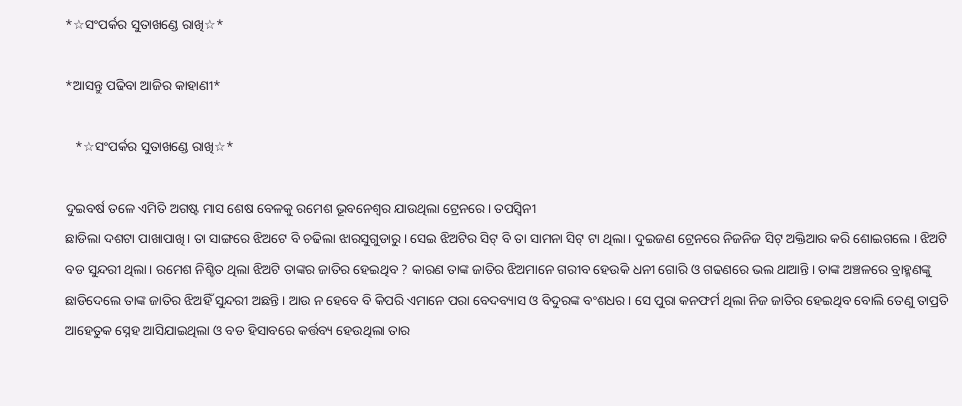*☆ସଂପର୍କର ସୁତାଖଣ୍ଡେ ରାଖି☆*

*ଆସନ୍ତୁ ପଢିବା ଆଜିର କାହାଣୀ*

   *☆ସଂପର୍କର ସୁତାଖଣ୍ଡେ ରାଖି☆*

ଦୁଇବର୍ଷ ତଳେ ଏମିତି ଅଗଷ୍ଟ ମାସ ଶେଷ ବେଳକୁ ରମେଶ ଭୂବନେଶ୍ବର ଯାଉଥିଲା ଟ୍ରେନରେ। ତପସ୍ବିନୀ
ଛାଡିଲା ଦଶଟା ପାଖାପାଖି। ତା ସାଙ୍ଗରେ ଝିଅଟେ ବି ଚଢିଲା ଝାରସୁଗୁଡାରୁ। ସେଇ ଝିଅଟିର ସିଟ୍ ବି ତା ସାମନା ସିଟ୍ ଟା ଥିଲା। ଦୁଇଜଣ ଟ୍ରେନରେ ନିଜନିଜ ସିଟ୍ ଅକ୍ତିଆର କରି ଶୋଇଗଲେ । ଝିଅଟି ବଡ ସୁନ୍ଦରୀ ଥିଲା। ରମେଶ ନିଶ୍ଚିତ ଥିଲା ଝିଅଟି ତାଙ୍କର ଜାତିର ହେଇଥିବ ? କାରଣ ତାଙ୍କ ଜାତିର ଝିଅମାନେ ଗରୀବ ହେଉକି ଧନୀ ଗୋରି ଓ ଗଢଣରେ ଭଲ ଥାଆନ୍ତି। ତାଙ୍କ ଅଞ୍ଚଳରେ ବ୍ରାହ୍ମଣଙ୍କୁ ଛାଡିଦେଲେ ତାଙ୍କ ଜାତିର ଝିଅହିଁ ସୁନ୍ଦରୀ ଅଛନ୍ତି । ଆଉ ନ ହେବେ ବି କିପରି ଏମାନେ ପରା ବେଦବ୍ୟାସ ଓ ବିଦୁରଙ୍କ ବଂଶଧର । ସେ ପୁରା କନଫର୍ମ ଥିଲା ନିଜ ଜାତିର ହେଇଥିବ ବୋଲି ତେଣୁ ତାପ୍ରତି ଆହେତୁକ ସ୍ନେହ ଆସିଯାଇଥିଲା ଓ ବଡ ହିସାବରେ କର୍ତ୍ତବ୍ୟ ହେଉଥିଲା ତାର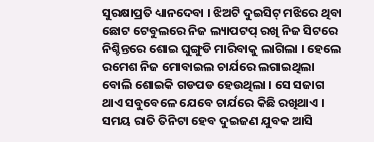ସୁରକ୍ଷାପ୍ରତି ଧ୍ୟାନଦେବା । ଝିଅଟି ଦୁଇସିଟ୍ ମଝିରେ ଥିବା ଛୋଟ ଟେବୁଲରେ ନିଜ ଲ୍ୟାପଟପ୍ ରଖି ନିଜ ସିଟରେ ନିଶ୍ଚିନ୍ତରେ ଶୋଇ ଘୁଙ୍ଗୁଡି ମାରିବାକୁ ଲାଗିଲା । ହେଲେ ରମେଶ ନିଜ ମୋବାଇଲ ଚାର୍ଯରେ ଲଗାଇଥିଲା ବୋଲି ଶୋଇକି ଗଡପଡ ହେଉଥିଲା । ସେ ସଜାଗ ଥାଏ ସବୁବେଳେ ଯେବେ ଚାର୍ଯରେ କିଛି ରଖିଥାଏ । ସମୟ ରାତି ତିନିଟା ହେବ ଦୁଇଜଣ ଯୁବକ ଆସି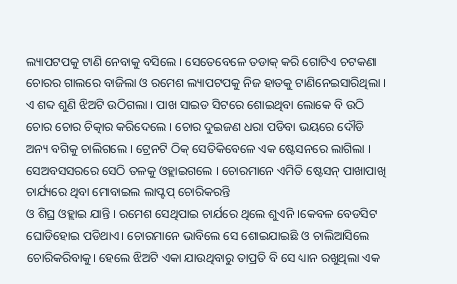ଲ୍ୟାପଟପକୁ ଟାଣି ନେବାକୁ ବସିଲେ । ସେତେବେଳେ ତଡାକ୍ କରି ଗୋଟିଏ ଚଟକଣା ଚୋରର ଗାଲରେ ବାଜିଲା ଓ ରମେଶ ଲ୍ୟାପଟପକୁ ନିଜ ହାତକୁ ଟାଣିନେଇସାରିଥିଲା । ଏ ଶବ୍ଦ ଶୁଣି ଝିଅଟି ଉଠିଗଲା । ପାଖ ସାଇଡ ସିଟରେ ଶୋଇଥିବା ଲୋକେ ବି ଉଠି ଚୋର ଚୋର ଚିତ୍କାର କରିଦେଲେ । ଚୋର ଦୁଇଜଣ ଧରା ପଡିବା ଭୟରେ ଦୌଡି ଅନ୍ୟ ବଗିକୁ ଚାଲିଗଲେ । ଟ୍ରେନଟି ଠିକ୍ ସେତିକିବେଳେ ଏକ ଷ୍ଟେସନରେ ଲାଗିଲା । ସେଅବସସରରେ ସେଠି ତଳକୁ ଓହ୍ଲାଇଗଲେ । ଚୋରମାନେ ଏମିତି ଷ୍ଟେସନ୍ ପାଖାପାଖି ଚାର୍ଯ୍ୟରେ ଥିବା ମୋବାଇଲ ଲାପ୍ଟପ୍ ଚୋରିକରନ୍ତି
ଓ ଶିଘ୍ର ଓହ୍ଲାଇ ଯାନ୍ତି । ରମେଶ ସେଥିପାଇ ଚାର୍ଯରେ ଥିଲେ ଶୁଏନି ।କେବଳ ବେଡସିଟ ଘୋଡିହୋଇ ପଡିଥାଏ। ଚୋରମାନେ ଭାବିଲେ ସେ ଶୋଇଯାଇଛି ଓ ଚାଲିଆସିଲେ ଚୋରିକରିବାକୁ। ହେଲେ ଝିଅଟି ଏକା ଯାଉଥିବାରୁ ତାପ୍ରତି ବି ସେ ଧ୍ୟାନ ରଖୁଥିଲା ଏକ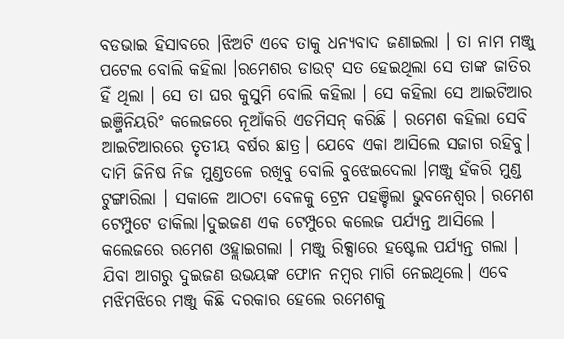ବଡଭାଇ ହିସାବରେ ।ଝିଅଟି ଏବେ ତାକୁ ଧନ୍ୟବାଦ ଜଣାଇଲା । ତା ନାମ ମଞ୍ଜୁ ପଟେଲ ବୋଲି କହିଲା ।ରମେଶର ଡାଉଟ୍ ସତ ହେଇଥିଲା ସେ ତାଙ୍କ ଜାତିର ହିଁ ଥିଲା । ସେ ତା ଘର କୁସୁମି ବୋଲି କହିଲା । ସେ କହିଲା ସେ ଆଇଟିଆର ଇଞ୍ଜିନିୟରିଂ କଲେଜରେ ନୂଆଁକରି ଏଡମିସନ୍ କରିଛି । ରମେଶ କହିଲା ସେବି ଆଇଟିଆରରେ ତୃତୀୟ ବର୍ଷର ଛାତ୍ର। ଯେବେ ଏକା ଆସିଲେ ସଜାଗ ରହିବୁ। ଦାମି ଜିନିଷ ନିଜ ମୁଣ୍ଡତଳେ ରଖିବୁ ବୋଲି ବୁଝେଇଦେଲା ।ମଞ୍ଜୁ ହଁକରି ମୁଣ୍ଡ ଟୁଙ୍ଗାରିଲା । ସକାଳେ ଆଠଟା ବେଳକୁ ଟ୍ରେନ ପହଞ୍ଚିଲା ଭୁବନେଶ୍ବର। ରମେଶ ଟେମ୍ପୁଟେ ଡାକିଲା।ଦୁଇଜଣ ଏକ ଟେମ୍ପୁରେ କଲେଜ ପର୍ଯ୍ୟନ୍ତ ଆସିଲେ । କଲେଜରେ ରମେଶ ଓହ୍ଲାଇଗଲା । ମଞ୍ଜୁ ରିକ୍ସାରେ ହଷ୍ଟେଲ ପର୍ଯ୍ୟନ୍ତ ଗଲା । ଯିବା ଆଗରୁ ଦୁଇଜଣ ଉଭୟଙ୍କ ଫୋନ ନମ୍ବର ମାଗି ନେଇଥିଲେ। ଏବେ ମଝିମଝିରେ ମଞ୍ଜୁ କିଛି ଦରକାର ହେଲେ ରମେଶକୁ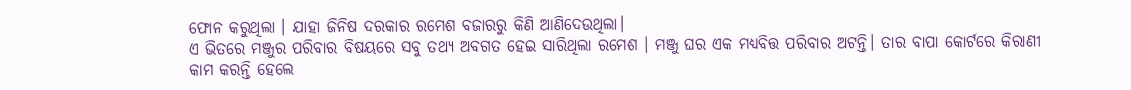ଫୋନ କରୁଥିଲା । ଯାହା ଜିନିଷ ଦରକାର ରମେଶ ବଜାରରୁ କିଣି ଆଣିଦେଉଥିଲା।
ଏ ଭିତରେ ମଞ୍ଜୁର ପରିବାର ବିଷୟରେ ସବୁ ତଥ୍ୟ ଅବଗତ ହେଇ ସାରିଥିଲା ରମେଶ । ମଞ୍ଜୁ ଘର ଏକ ମଧ୍ୟବିତ୍ତ ପରିବାର ଅଟନ୍ତି। ତାର ବାପା କୋର୍ଟରେ କିରାଣୀ କାମ କରନ୍ତି ହେଲେ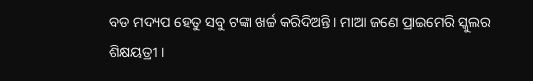ବଡ ମଦ୍ୟପ ହେତୁ ସବୁ ଟଙ୍କା ଖର୍ଚ୍ଚ କରିଦିଅନ୍ତି। ମାଆ ଜଣେ ପ୍ରାଇମେରି ସ୍କୁଲର ଶିକ୍ଷୟତ୍ରୀ ।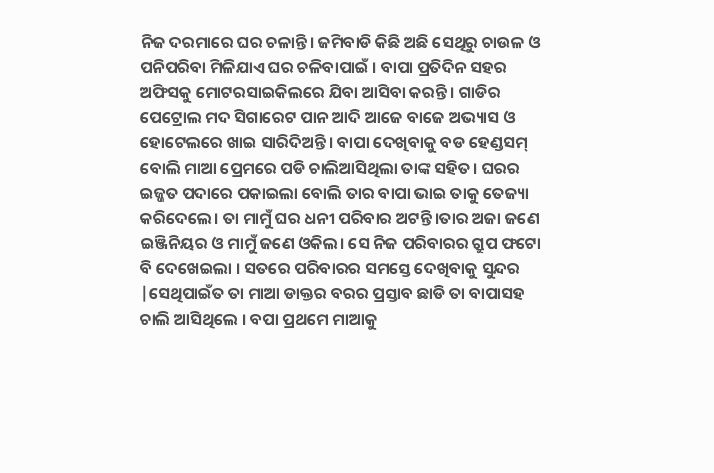ନିଜ ଦରମାରେ ଘର ଚଳାନ୍ତି। ଜମିବାଡି କିଛି ଅଛି ସେଥିରୁ ଚାଉଳ ଓ ପନିପରିବା ମିଳିଯାଏ ଘର ଚଳିବାପାଇଁ । ବାପା ପ୍ରତିଦିନ ସହର ଅଫିସକୁ ମୋଟରସାଇକିଲରେ ଯିବା ଆସିବା କରନ୍ତି । ଗାଡିର ପେଟ୍ରୋଲ ମଦ ସିଗାରେଟ ପାନ ଆଦି ଆଜେ ବାଜେ ଅଭ୍ୟାସ ଓ ହୋଟେଲରେ ଖାଇ ସାରିଦିଅନ୍ତି। ବାପା ଦେଖିବାକୁ ବଡ ହେଣ୍ଡସମ୍ ବୋଲି ମାଆ ପ୍ରେମରେ ପଡି ଚାଲିଆସିଥିଲା ତାଙ୍କ ସହିତ। ଘରର ଇଜ୍ଜତ ପଦାରେ ପକାଇଲା ବୋଲି ତାର ବାପା ଭାଇ ତାକୁ ତେଜ୍ୟା କରିଦେଲେ। ତା ମାମୁଁ ଘର ଧନୀ ପରିବାର ଅଟନ୍ତି।ତାର ଅଜା ଜଣେ ଇଞ୍ଜିନିୟର ଓ ମାମୁଁ ଜଣେ ଓକିଲ। ସେ ନିଜ ପରିବାରର ଗ୍ରୁପ ଫଟୋ ବି ଦେଖେଇଲା । ସତରେ ପରିବାରର ସମସ୍ତେ ଦେଖିବାକୁ ସୁନ୍ଦର |ସେଥିପାଇଁତ ତା ମାଆ ଡାକ୍ତର ବରର ପ୍ରସ୍ତାବ ଛାଡି ତା ବାପାସହ ଚାଲି ଆସିଥିଲେ । ବପା ପ୍ରଥମେ ମାଆକୁ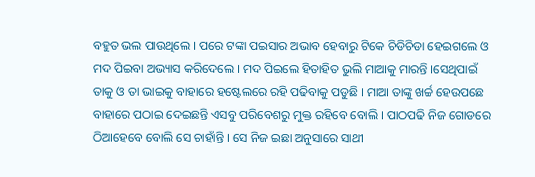ବହୁତ ଭଲ ପାଉଥିଲେ । ପରେ ଟଙ୍କା ପଇସାର ଅଭାବ ହେବାରୁ ଟିକେ ଚିଡିଚିଡା ହେଇଗଲେ ଓ ମଦ ପିଇବା ଅଭ୍ୟାସ କରିଦେଲେ । ମଦ ପିଇଲେ ହିତାହିତ ଭୁଲି ମାଆକୁ ମାରନ୍ତି ।ସେଥିପାଇଁ ତାକୁ ଓ ତା ଭାଇକୁ ବାହାରେ ହଷ୍ଟେଲରେ ରହି ପଢିବାକୁ ପଡୁଛି । ମାଆ ତାଙ୍କୁ ଖର୍ଚ୍ଚ ହେଉପଛେ ବାହାରେ ପଠାଇ ଦେଇଛନ୍ତି ଏସବୁ ପରିବେଶରୁ ମୁକ୍ତ ରହିବେ ବୋଲି । ପାଠପଢି ନିଜ ଗୋଡରେ ଠିଆହେବେ ବୋଲି ସେ ଚାହାଁନ୍ତି । ସେ ନିଜ ଇଛା ଅନୁସାରେ ସାଥୀ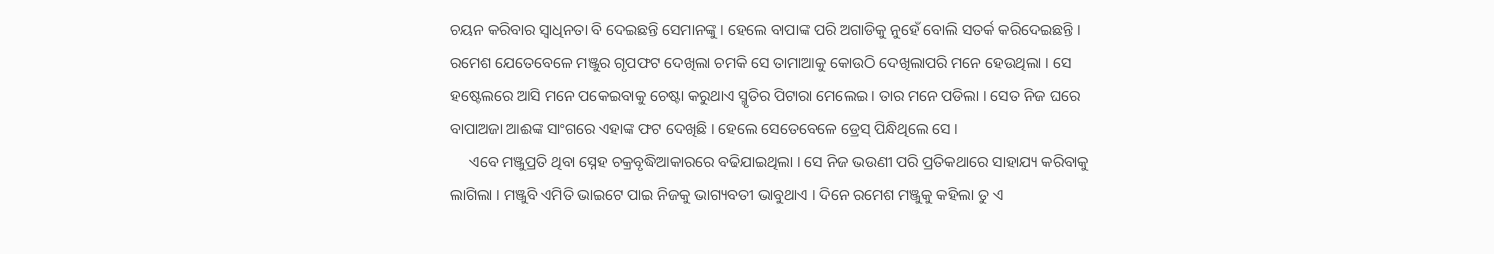ଚୟନ କରିବାର ସ୍ବାଧିନତା ବି ଦେଇଛନ୍ତି ସେମାନଙ୍କୁ । ହେଲେ ବାପାଙ୍କ ପରି ଅଗାଡିକୁ ନୁହେଁ ବୋଲି ସତର୍କ କରିଦେଇଛନ୍ତି । ରମେଶ ଯେତେବେଳେ ମଞ୍ଜୁର ଗୃପଫଟ ଦେଖିଲା ଚମକି ସେ ତାମାଆକୁ କୋଉଠି ଦେଖିଲାପରି ମନେ ହେଉଥିଲା । ସେ ହଷ୍ଟେଲରେ ଆସି ମନେ ପକେଇବାକୁ ଚେଷ୍ଟା କରୁଥାଏ ସ୍ମୃତିର ପିଟାରା ମେଲେଇ। ତାର ମନେ ପଡିଲା । ସେତ ନିଜ ଘରେ ବାପାଅଜା ଆଈଙ୍କ ସାଂଗରେ ଏହାଙ୍କ ଫଟ ଦେଖିଛି । ହେଲେ ସେତେବେଳେ ଡ୍ରେସ୍ ପିନ୍ଧିଥିଲେ ସେ ।
     ଏବେ ମଞ୍ଜୁପ୍ରତି ଥିବା ସ୍ନେହ ଚକ୍ରବୃଦ୍ଧିଆକାରରେ ବଢିଯାଇଥିଲା । ସେ ନିଜ ଭଉଣୀ ପରି ପ୍ରତିକଥାରେ ସାହାଯ୍ୟ କରିବାକୁ ଲାଗିଲା । ମଞ୍ଜୁବି ଏମିତି ଭାଇଟେ ପାଇ ନିଜକୁ ଭାଗ୍ୟବତୀ ଭାବୁଥାଏ । ଦିନେ ରମେଶ ମଞ୍ଜୁକୁ କହିଲା ତୁ ଏ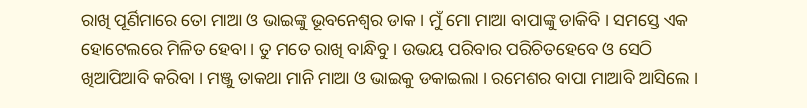ରାଖି ପୂର୍ଣିମାରେ ତୋ ମାଆ ଓ ଭାଇଙ୍କୁ ଭୂବନେଶ୍ବର ଡାକ । ମୁଁ ମୋ ମାଆ ବାପାଙ୍କୁ ଡାକିବି । ସମସ୍ତେ ଏକ ହୋଟେଲରେ ମିଳିତ ହେବା । ତୁ ମତେ ରାଖି ବାନ୍ଧିବୁ । ଉଭୟ ପରିବାର ପରିଚିତହେବେ ଓ ସେଠି ଖିଆପିଆବି କରିବା । ମଞ୍ଜୁ ତାକଥା ମାନି ମାଆ ଓ ଭାଇକୁ ଡକାଇଲା । ରମେଶର ବାପା ମାଆବି ଆସିଲେ ।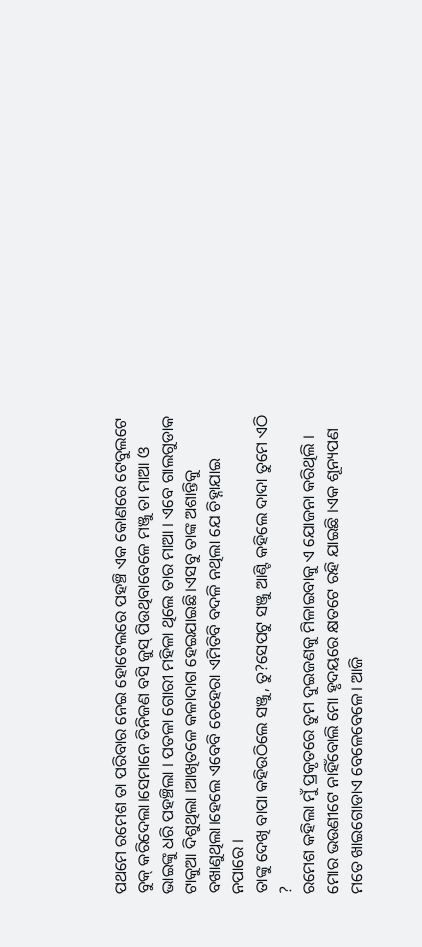ପଥମେ ରମେଶ ତା ପରିବାର ନେଇ ହୋଟେଲରେ ପହଞ୍ଚି ଏକ କୋଣରେ ଟେବୁଲଟେ ବୁକ୍ କରିଦେଲା।ସେମାନେ ତିନିଜଣ ବସି ଜୁସ୍ ପିଉଥିବାବେଳେ ମଞ୍ଜୁ ତା ମାଆ ଓ ଭାଇଙ୍କୁ ଧରି ପହଞ୍ଚିଲା । ପତଳା ଗୋରୀ ମହିଳା ଥିଲେ ତାର ମାଆ । ଏବେ ଗାଲଗୁଡାକ ଟାକୁଆ ଦିଶୁଥିଲା ।ଆଖିତଳେ କଳାଦାଗ ହେଇଯାଇଛି।ଏସବୁ ତାଙ୍କ ଅଶାନ୍ତିକୁ ବଖାଣୁଥିଲା।ହେଲେ ଏବେବି ଚେହେରା ଏମିତିବି ବଦଳି ନଥିଲା ଯେ ଚିହ୍ନାଯାଇ ନପାରେ ।
ତାଙ୍କୁ ଦେଖି ବାପା କହିଉଠିଲେ ସଞ୍ଜୁ, ତୁ?ସେପଟୁ ସଞ୍ଜୁ ଆଣ୍ଟି କହିଲେ ଦାଦା ତୁମେ ଏଠି ?
ରମେଶ କହିଲା ମୁଁ ପ୍ରକୃତରେ ତୁମ ଦୁଇଜଣକୁ ମିଳାଇବାକୁ ଏ ଯୋଜନା କରିଥିଲି । ମୋର ଭଉଣୀଟେ ନାହିଁବୋଲି ମୋ ହୃଦୟରେ କ୍ଷତଟେ ରହି ଯାଇଛି ।ଏକ ଶୂନ୍ୟପଣ ମତେ ଖାଇଗୋଡାଏ ବେଳେବେଳେ। ଆଜି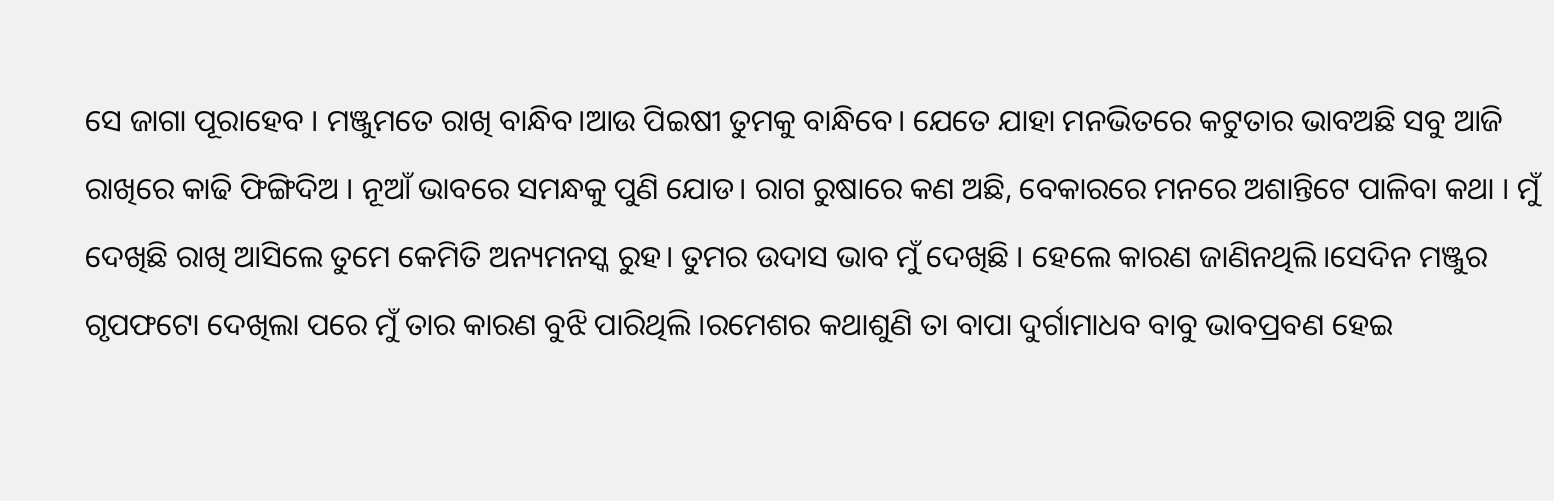ସେ ଜାଗା ପୂରାହେବ । ମଞ୍ଜୁମତେ ରାଖି ବାନ୍ଧିବ।ଆଉ ପିଇଷୀ ତୁମକୁ ବାନ୍ଧିବେ। ଯେତେ ଯାହା ମନଭିତରେ କଟୁତାର ଭାବଅଛି ସବୁ ଆଜି ରାଖିରେ କାଢି ଫିଙ୍ଗିଦିଅ । ନୂଆଁ ଭାବରେ ସମନ୍ଧକୁ ପୁଣି ଯୋଡ। ରାଗ ରୁଷାରେ କଣ ଅଛି, ବେକାରରେ ମନରେ ଅଶାନ୍ତିଟେ ପାଳିବା କଥା । ମୁଁ ଦେଖିଛି ରାଖି ଆସିଲେ ତୁମେ କେମିତି ଅନ୍ୟମନସ୍କ ରୁହ। ତୁମର ଉଦାସ ଭାବ ମୁଁ ଦେଖିଛି । ହେଲେ କାରଣ ଜାଣିନଥିଲି।ସେଦିନ ମଞ୍ଜୁର ଗୃପଫଟୋ ଦେଖିଲା ପରେ ମୁଁ ତାର କାରଣ ବୁଝି ପାରିଥିଲି ।ରମେଶର କଥାଶୁଣି ତା ବାପା ଦୁର୍ଗାମାଧବ ବାବୁ ଭାବପ୍ରବଣ ହେଇ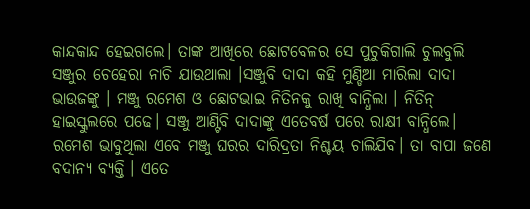କାନ୍ଦକାନ୍ଦ ହେଇଗଲେ। ତାଙ୍କ ଆଖିରେ ଛୋଟବେଳର ସେ ପୁଚୁକିଗାଲି ଚୁଲବୁଲି ସଞ୍ଜୁର ଚେହେରା ନାଚି ଯାଉଥାଲା ।ସଞ୍ଜୁବି ଦାଦା କହି ମୁଣ୍ଡିଆ ମାରିଲା ଦାଦା ଭାଉଜଙ୍କୁ । ମଞ୍ଜୁ ରମେଶ ଓ ଛୋଟଭାଇ ନିତିନକୁ ରାଖି ବାନ୍ଧିଲା । ନିତିନ୍ ହାଇସ୍କୁଲରେ ପଢେ। ସଞ୍ଜୁ ଆଣ୍ଟିବି ଦାଦାଙ୍କୁ ଏତେବର୍ଷ ପରେ ରାକ୍ଷୀ ବାନ୍ଧିଲେ। ରମେଶ ଭାବୁଥିଲା ଏବେ ମଞ୍ଜୁ ଘରର ଦାରିଦ୍ରତା ନିଶ୍ଚୟ ଚାଲିଯିବ। ତା ବାପା ଜଣେ ବଦାନ୍ୟ ବ୍ୟକ୍ତି । ଏତେ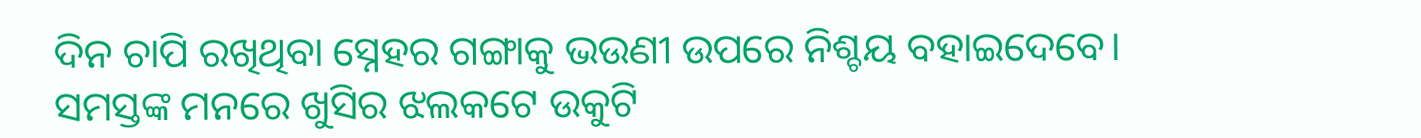ଦିନ ଚାପି ରଖିଥିବା ସ୍ନେହର ଗଙ୍ଗାକୁ ଭଉଣୀ ଉପରେ ନିଶ୍ଚୟ ବହାଇଦେବେ। ସମସ୍ତଙ୍କ ମନରେ ଖୁସିର ଝଲକଟେ ଉକୁଟି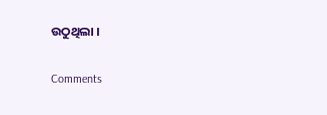ଉଠୁଥିଲା ।

Comments